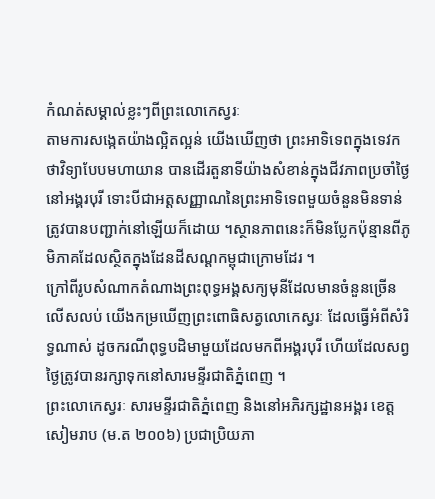កំណត់សម្គាល់ខ្លះៗពីព្រះលោកេស្វរៈ
តាមការសង្កេតយ៉ាងល្អិតល្អន់ យើងឃើញថា ព្រះអាទិទេពក្នុងទេវកថាវិទ្យាបែបមហាយាន បានដើរតួនាទីយ៉ាងសំខាន់ក្នុងជីវភាពប្រចាំថ្ងៃនៅអង្គរបុរី ទោះបីជាអត្តសញ្ញាណនៃព្រះអាទិទេពមួយចំនួនមិនទាន់ត្រូវបានបញ្ជាក់នៅឡើយក៏ដោយ ។ស្ថានភាពនេះក៏មិនប្លែកប៉ុន្មានពីភូមិភាគដែលស្ថិតក្នុងដែនដីសណ្តកម្ពុជាក្រោមដែរ ។
ក្រៅពីរូបសំណាកតំណាងព្រះពុទ្ធអង្គសក្យមុនីដែលមានចំនួនច្រើនលើសលប់ យើងកម្រឃើញព្រះពោធិសត្វលោកេស្វរៈ ដែលធ្វើអំពីសំរិទ្ធណាស់ ដូចករណីពុទ្ធបដិមាមួយដែលមកពីអង្គរបុរី ហើយដែលសព្វថ្ងៃត្រូវបានរក្សាទុកនៅសារមន្ទីរជាតិភ្នំពេញ ។
ព្រះលោកេស្វរៈ សារមន្ទីរជាតិភ្នំពេញ និងនៅអភិរក្សដ្ឋានអង្គរ ខេត្តសៀមរាប (ម.ត ២០០៦) ប្រជាប្រិយភា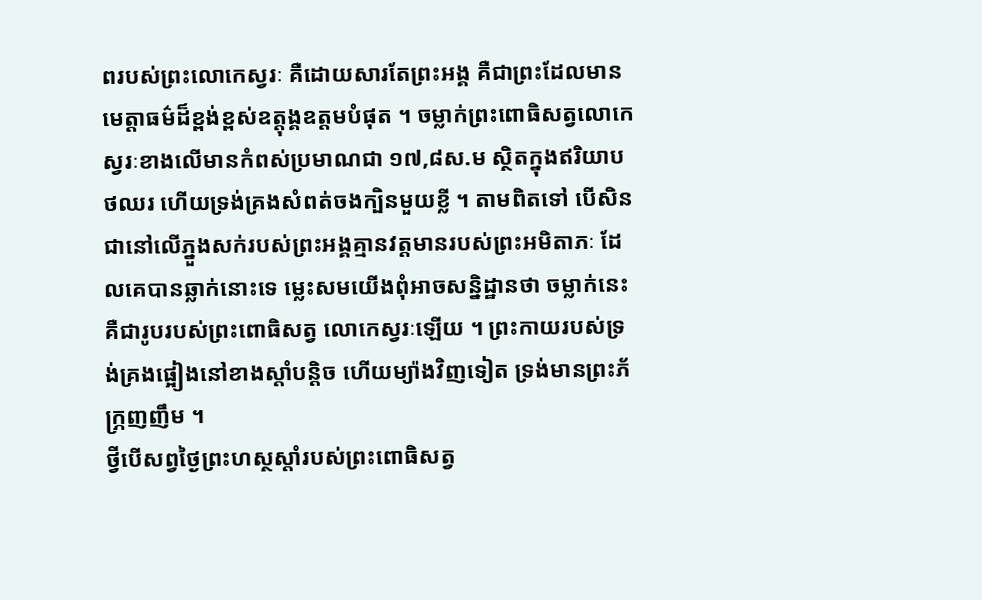ពរបស់ព្រះលោកេស្វរៈ គឺដោយសារតែព្រះអង្គ គឺជាព្រះដែលមានមេត្តាធម៌ដ៏ខ្ពង់ខ្ពស់ឧត្តុង្គឧត្តមបំផុត ។ ចម្លាក់ព្រះពោធិសត្វលោកេស្វរៈខាងលើមានកំពស់ប្រមាណជា ១៧,៨ស.ម ស្ថិតក្នុងឥរិយាបថឈរ ហើយទ្រង់គ្រងសំពត់ចងក្បិនមួយខ្លី ។ តាមពិតទៅ បើសិនជានៅលើភ្នួងសក់របស់ព្រះអង្គគ្មានវត្តមានរបស់ព្រះអមិតាភៈ ដែលគេបានឆ្លាក់នោះទេ ម្លេះសមយើងពុំអាចសន្និដ្ឋានថា ចម្លាក់នេះ គឺជារូបរបស់ព្រះពោធិសត្វ លោកេស្វរៈឡើយ ។ ព្រះកាយរបស់ទ្រង់គ្រងផ្អៀងនៅខាងស្តាំបន្តិច ហើយម្យ៉ាងវិញទៀត ទ្រង់មានព្រះភ័ក្ភ្រញញឹម ។
ថ្វីបើសព្វថ្ងៃព្រះហស្ថស្តាំរបស់ព្រះពោធិសត្វ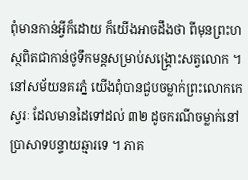ពុំមានកាន់អ្វីក៏ដោយ ក៏យើងអាចដឹងថា ពីមុនព្រះហស្ថពិតជាកាន់ថូទឹកមន្តសម្រាប់សង្គ្រោះសត្វលោក ។
នៅសម័យនគរភ្នំ យើងពុំបានជួបចម្លាក់ព្រះលោកកេស្វរៈ ដែលមានដៃទៅដល់ ៣២ ដូចករណីចម្លាក់នៅប្រាសាទបន្ទាយឆ្មារទេ ។ ភាគ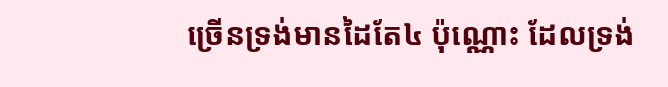ច្រើនទ្រង់មានដៃតែ៤ ប៉ុណ្ណោះ ដែលទ្រង់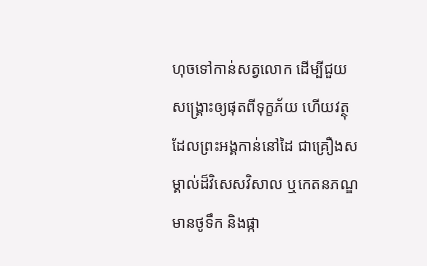ហុចទៅកាន់សត្វលោក ដើម្បីជួយសង្គ្រោះឲ្យផុតពីទុក្ខភ័យ ហើយវត្ថុដែលព្រះអង្គកាន់នៅដៃ ជាគ្រឿងសម្គាល់ដ៏វិសេសវិសាល ឬកេតនភណ្ឌមានថូទឹក និងផ្កា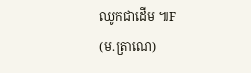ឈូកជាដើម ៕F
(ម.ត្រាណេ)